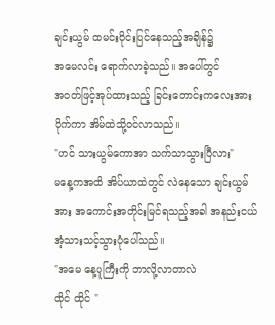ချင်းယွမ် ထမင်းဝိုင်းပြင်နေသည့်အချိန်၌
အမေလင်း ရောက်လာခဲ့သည်။ အပေါ်တွင်
အဝတ်ဖြင့်အုပ်ထားသည့် ခြင်းတောင်းကလေးအား ပိုက်ကာ အိမ်ထဲသို့ဝင်လာသည်။
"ဟင် သားယွမ်ကောအာ သက်သာသွားပြီလား"
မနေ့ကအထိ အိပ်ယာထဲတွင် လဲနေသော ချင်းယွမ်အား အကောင်းအတိုင်းမြင်ရသည့်အခါ အနည်းငယ် အံ့သားသင့်သွားပုံပေါ်သည်။
"အမေ နေ့ပူကြီးကို ဘာလို့လာတာလဲ
ထိုင် ထိုင် "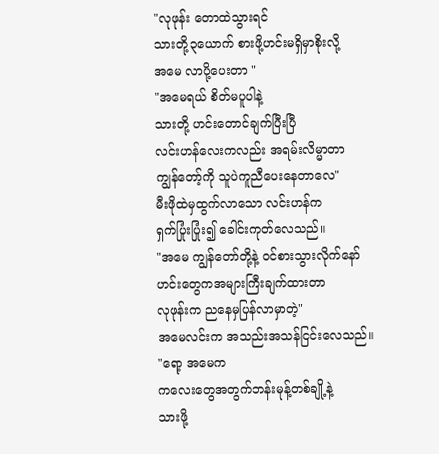"လုဖုန်း တောထဲသွားရင်
သားတို့၃ယောက် စားဖို့ဟင်းမရှိမှာစိုးလို့
အမေ လာပို့ပေးတာ "
"အမေရယ် စိတ်မပူပါနဲ့
သားတို့ ဟင်းတောင်ချက်ပြီးပြီ
လင်းဟန်လေးကလည်း အရမ်းလိမ္မာတာ
ကျွန်တော့်ကို သူပဲကူညီပေးနေတာလေ"
မီးဖိုထဲမှထွက်လာသော လင်းဟန်က
ရှက်ပြုံးပြုံး၍ ခေါင်းကုတ်လေသည်။
"အမေ ကျွန်တော်တို့နဲ့ ဝင်စားသွားလိုက်နော်
ဟင်းတွေကအများကြီးချက်ထားတာ
လုဖုန်းက ညနေမှပြန်လာမှာတဲ့"
အမေလင်းက အသည်းအသန်ငြင်းလေသည်။
"ရော့ အမေက
ကလေးတွေအတွက်ဘန်းမုန့်တစ်ချို့နဲ့
သားဖို့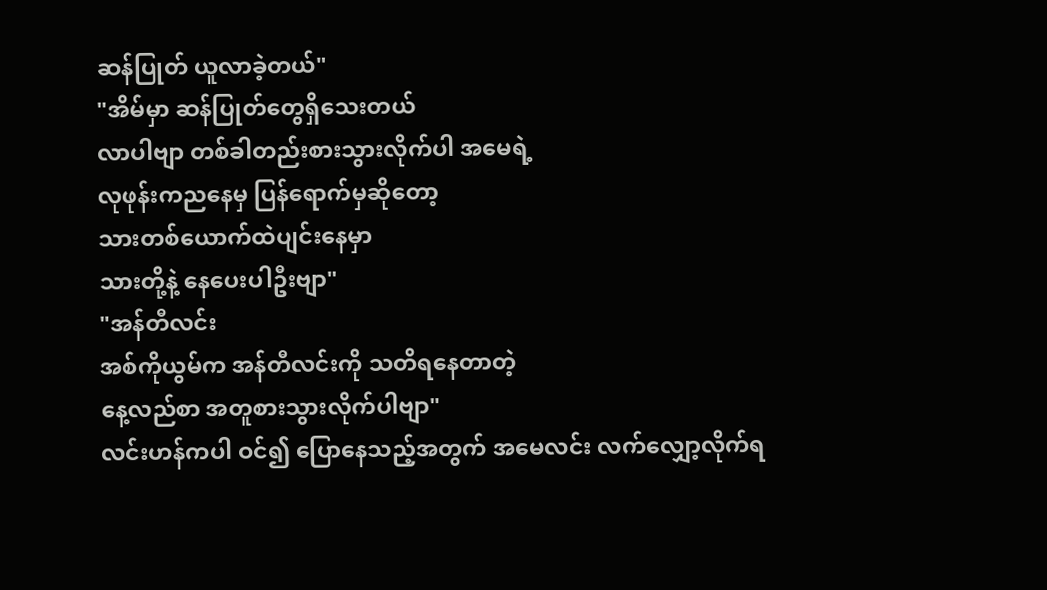ဆန်ပြုတ် ယူလာခဲ့တယ်"
"အိမ်မှာ ဆန်ပြုတ်တွေရှိသေးတယ်
လာပါဗျာ တစ်ခါတည်းစားသွားလိုက်ပါ အမေရဲ့
လုဖုန်းကညနေမှ ပြန်ရောက်မှဆိုတော့
သားတစ်ယောက်ထဲပျင်းနေမှာ
သားတို့နဲ့ နေပေးပါဦးဗျာ"
"အန်တီလင်း
အစ်ကိုယွမ်က အန်တီလင်းကို သတိရနေတာတဲ့
နေ့လည်စာ အတူစားသွားလိုက်ပါဗျာ"
လင်းဟန်ကပါ ဝင်၍ ပြောနေသည့်အတွက် အမေလင်း လက်လျှော့လိုက်ရ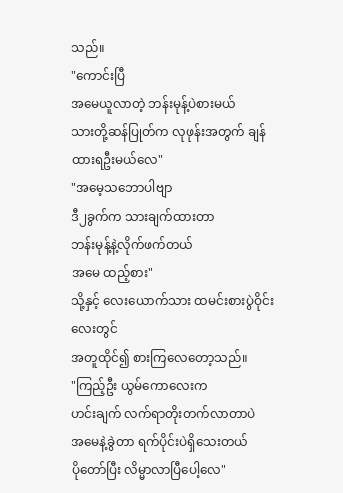သည်။
"ကောင်းပြီ
အမေယူလာတဲ့ ဘန်းမုန့်ပဲစားမယ်
သားတို့ဆန်ပြုတ်က လုဖုန်းအတွက် ချန်ထားရဦးမယ်လေ"
"အမေ့သဘောပါဗျာ
ဒီ၂ခွက်က သားချက်ထားတာ
ဘန်းမုန့်နဲ့လိုက်ဖက်တယ်
အမေ ထည့်စား"
သို့နှင့် လေးယောက်သား ထမင်းစားပွဲဝိုင်းလေးတွင်
အတူထိုင်၍ စားကြလေတော့သည်။
"ကြည့်ဦး ယွမ်ကောလေးက
ဟင်းချက် လက်ရာတိုးတက်လာတာပဲ
အမေနဲ့ခွဲတာ ရက်ပိုင်းပဲရှိသေးတယ်
ပိုတော်ပြီး လိမ္မာလာပြီပေါ့လေ"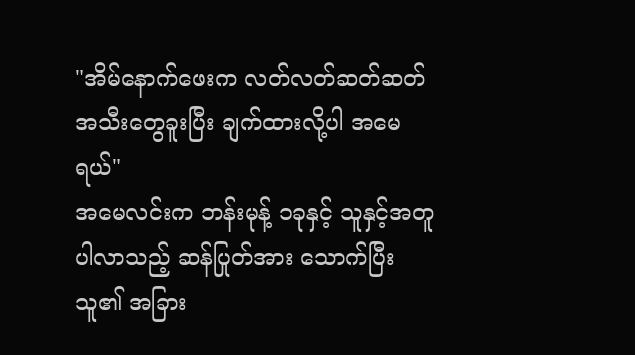"အိမ်နောက်ဖေးက လတ်လတ်ဆတ်ဆတ်
အသီးတွေခူးပြီး ချက်ထားလို့ပါ အမေရယ်"
အမေလင်းက ဘန်းမုန့် ၁ခုနှင့် သူနှင့်အတူပါလာသည့် ဆန်ပြုတ်အား သောက်ပြီး သူ၏ အခြား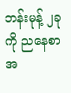ဘန်းမုန့် ၂ခုကို ညနေစာအ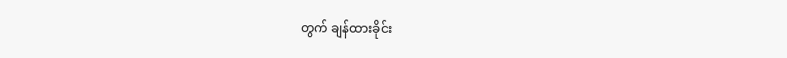တွက် ချန်ထားခိုင်း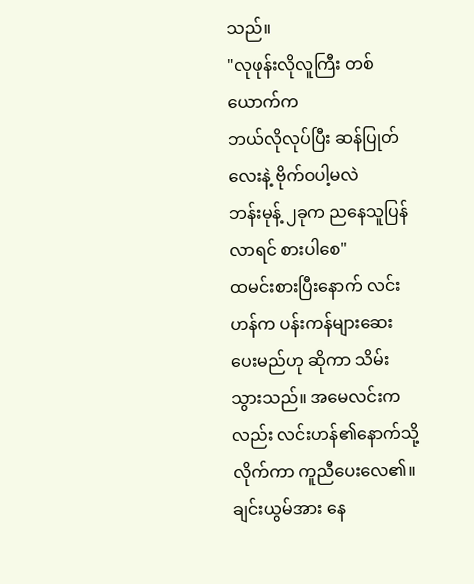သည်။
"လုဖုန်းလိုလူကြီး တစ်ယောက်က
ဘယ်လိုလုပ်ပြီး ဆန်ပြုတ်လေးနဲ့ ဗိုက်ဝပါ့မလဲ
ဘန်းမုန့် ၂ခုက ညနေသူပြန်လာရင် စားပါစေ"
ထမင်းစားပြီးနောက် လင်းဟန်က ပန်းကန်များဆေးပေးမည်ဟု ဆိုကာ သိမ်းသွားသည်။ အမေလင်းကလည်း လင်းဟန်၏နောက်သို့ လိုက်ကာ ကူညီပေးလေ၏။ ချင်းယွမ်အား နေ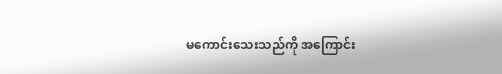မကောင်းသေးသည်ကို အကြောင်း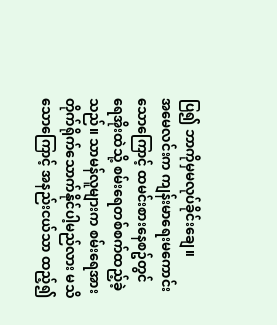ပြ၍ ဘာကိုမှမလုပ်ခိုင်းချေ။
အမေလင်းက ကျန်းမာရေးမကောင်းသောကြောင့် ထမင်းစားနေစဥ်တွင် ရေအိုးထဲသို့ စမ်းရေတစ်စက်ထည့်ခဲ့သည်။ သာမန်လူများက စမ်းရေအားတိုက်ရိုက်သောက်နိုင်ပါ့မည်လား မသိသောကြောင့် အနည်းငယ်သာ ထည့်၍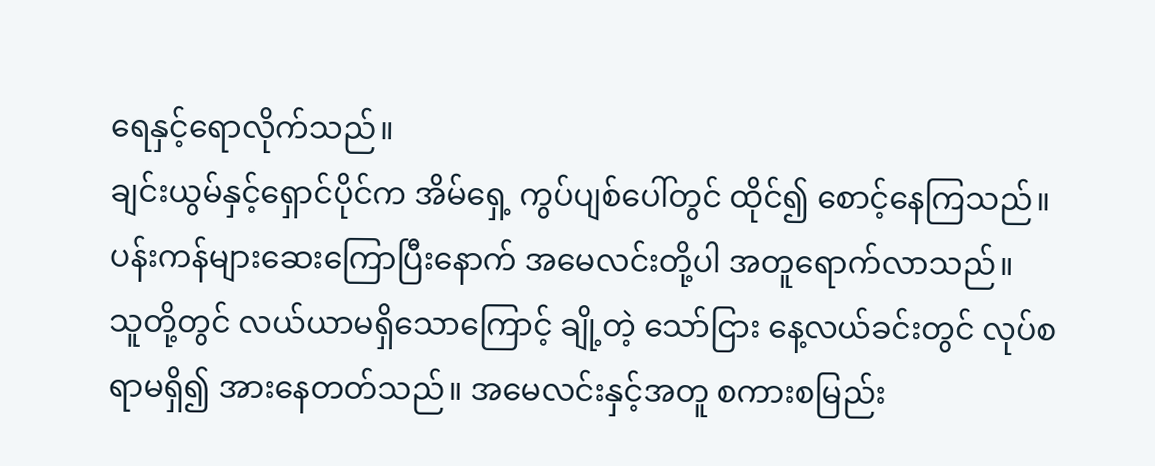ရေနှင့်ရောလိုက်သည်။
ချင်းယွမ်နှင့်ရှောင်ပိုင်က အိမ်ရှေ့ ကွပ်ပျစ်ပေါ်တွင် ထိုင်၍ စောင့်နေကြသည်။ ပန်းကန်များဆေးကြောပြီးနောက် အမေလင်းတို့ပါ အတူရောက်လာသည်။
သူတို့တွင် လယ်ယာမရှိသောကြောင့် ချို့တဲ့ သော်ငြား နေ့လယ်ခင်းတွင် လုပ်စရာမရှိ၍ အားနေတတ်သည်။ အမေလင်းနှင့်အတူ စကားစမြည်း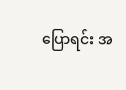ပြောရင်း အ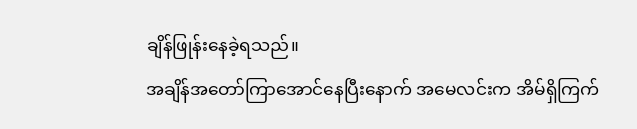ချိန်ဖြုန်းနေခဲ့ရသည်။
အချိန်အတော်ကြာအောင်နေပြီးနောက် အမေလင်းက အိမ်ရှိကြက်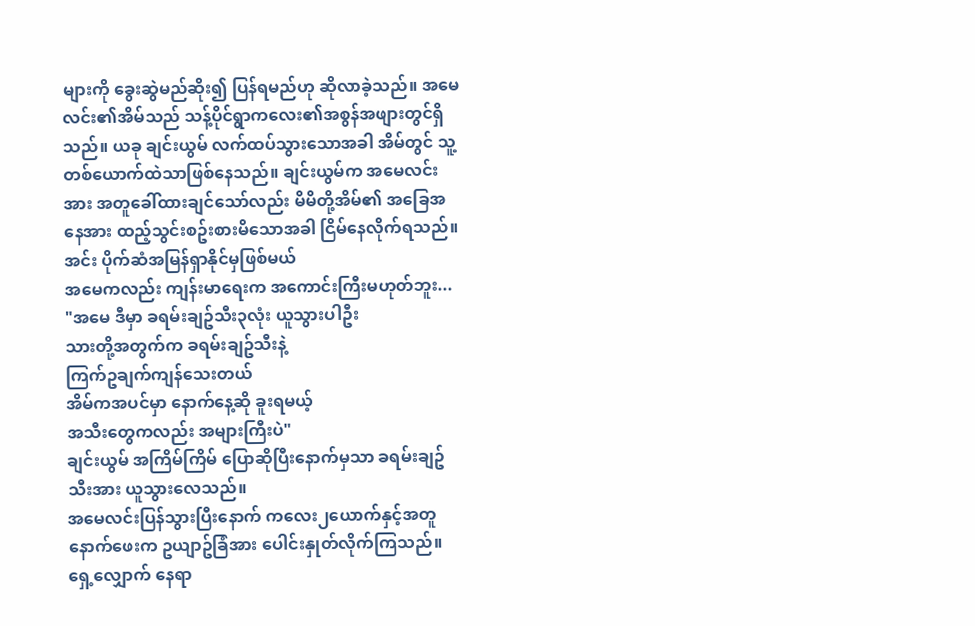များကို ခွေးဆွဲမည်ဆိုး၍ ပြန်ရမည်ဟု ဆိုလာခဲ့သည်။ အမေလင်း၏အိမ်သည် သန့်ပိုင်ရွာကလေး၏အစွန်အဖျားတွင်ရှိသည်။ ယခု ချင်းယွမ် လက်ထပ်သွားသောအခါ အိမ်တွင် သူ့တစ်ယောက်ထဲသာဖြစ်နေသည်။ ချင်းယွမ်က အမေလင်းအား အတူခေါ်ထားချင်သော်လည်း မိမိတို့အိမ်၏ အခြေအနေအား ထည့်သွင်းစဥ်းစားမိသောအခါ ငြိမ်နေလိုက်ရသည်။
အင်း ပိုက်ဆံအမြန်ရှာနိုင်မှဖြစ်မယ်
အမေကလည်း ကျန်းမာရေးက အကောင်းကြီးမဟုတ်ဘူး...
"အမေ ဒီမှာ ခရမ်းချဥ်သီး၃လုံး ယူသွားပါဦး
သားတို့အတွက်က ခရမ်းချဥ်သီးနဲ့
ကြက်ဥချက်ကျန်သေးတယ်
အိမ်ကအပင်မှာ နောက်နေ့ဆို ခူးရမယ့်
အသီးတွေကလည်း အများကြီးပဲ"
ချင်းယွမ် အကြိမ်ကြိမ် ပြောဆိုပြီးနောက်မှသာ ခရမ်းချဥ်သီးအား ယူသွားလေသည်။
အမေလင်းပြန်သွားပြီးနောက် ကလေး၂ယောက်နှင့်အတူ နောက်ဖေးက ဥယျာဥ်ခြံအား ပေါင်းနှုတ်လိုက်ကြသည်။ ရှေ့လျှောက် နေရာ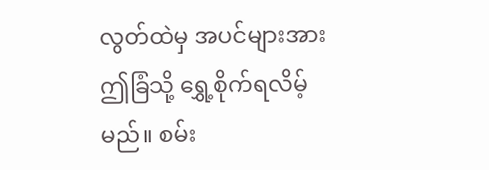လွတ်ထဲမှ အပင်များအား ဤခြံသို့ ရွှေ့စိုက်ရလိမ့်မည်။ စမ်း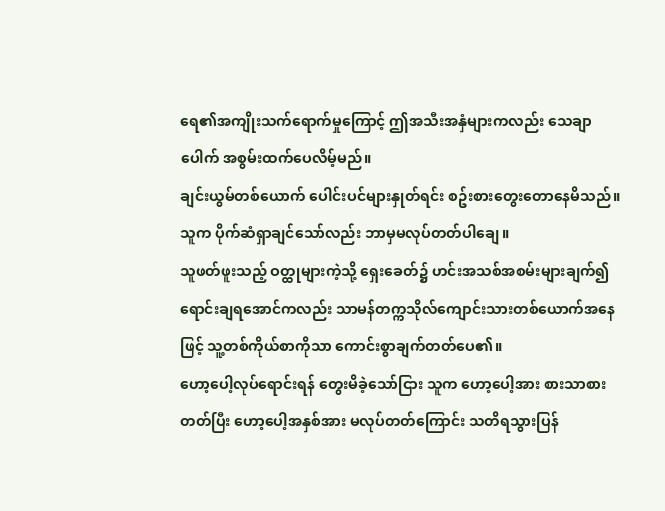ရေ၏အကျိုးသက်ရောက်မှုကြောင့် ဤအသီးအနှံများကလည်း သေချာပေါက် အစွမ်းထက်ပေလိမ့်မည်။
ချင်းယွမ်တစ်ယောက် ပေါင်းပင်များနှုတ်ရင်း စဥ်းစားတွေးတောနေမိသည်။ သူက ပိုက်ဆံရှာချင်သော်လည်း ဘာမှမလုပ်တတ်ပါချေ။
သူဖတ်ဖူးသည့် ဝတ္ထုများကဲ့သို့ ရှေးခေတ်၌ ဟင်းအသစ်အစမ်းများချက်၍ ရောင်းချရအောင်ကလည်း သာမန်တက္ကသိုလ်ကျောင်းသားတစ်ယောက်အနေဖြင့် သူ့တစ်ကိုယ်စာကိုသာ ကောင်းစွာချက်တတ်ပေ၏။
ဟော့ပေါ့လုပ်ရောင်းရန် တွေးမိခဲ့သော်ငြား သူက ဟော့ပေါ့အား စားသာစားတတ်ပြီး ဟော့ပေါ့အနှစ်အား မလုပ်တတ်ကြောင်း သတိရသွားပြန်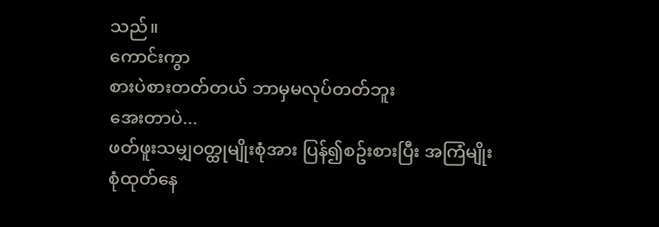သည်။
ကောင်းကွာ
စားပဲစားတတ်တယ် ဘာမှမလုပ်တတ်ဘူး
အေးတာပဲ...
ဖတ်ဖူးသမျှဝတ္ထုမျိုးစုံအား ပြန်၍စဥ်းစားပြီး အကြံမျိုးစုံထုတ်နေ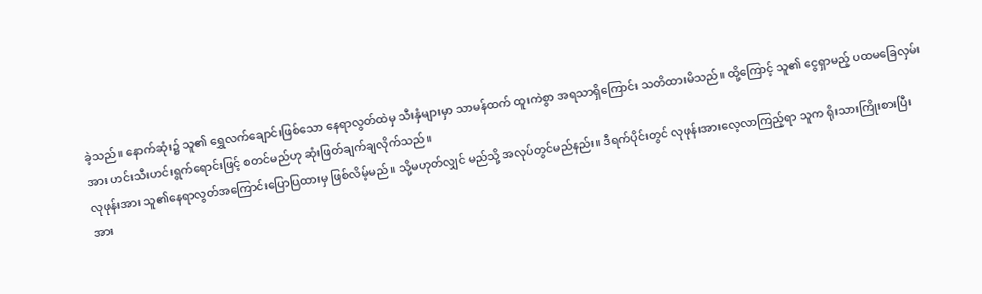ခဲ့သည်။ နောက်ဆုံး၌ သူ၏ ရွှေလက်ချောင်းဖြစ်သော နေရာလွတ်ထဲမှ သီးနှံများမှာ သာမန်ထက် ထူးကဲစွာ အရသာရှိကြောင်း သတိထားမိသည်။ ထို့ကြောင့် သူ၏ ငွေရှာမည့် ပထမခြေလှမ်းအား ဟင်းသီးဟင်းရွက်ရောင်းဖြင့် စတင်မည်ဟု ဆုံးဖြတ်ချက်ချလိုက်သည်။
လုဖုန်းအား သူ၏နေရာလွတ်အကြောင်းပြောပြထားမှ ဖြစ်လိမ့်မည်။ သို့မဟုတ်လျှင် မည်သို့ အလုပ်တွင်မည်နည်း။ ဒီရက်ပိုင်းတွင် လုဖုန်းအားလေ့လာကြည့်ရာ သူက ရိုးသားကြိုးစားပြီး အား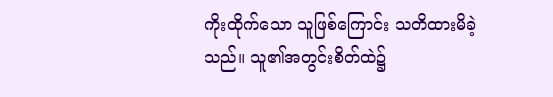ကိုးထိုက်သော သူဖြစ်ကြောင်း သတိထားမိခဲ့သည်။ သူ၏အတွင်းစိတ်ထဲ၌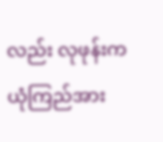လည်း လုဖုန်းကယုံကြည်အား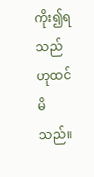ကိုး၍ရသည် ဟုထင်မိသည်။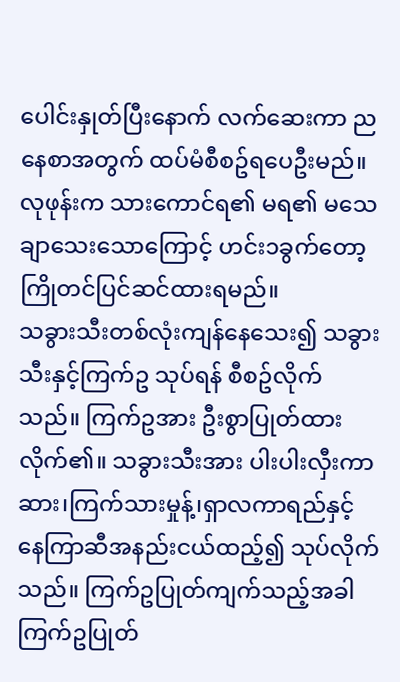ပေါင်းနှုတ်ပြီးနောက် လက်ဆေးကာ ညနေစာအတွက် ထပ်မံစီစဥ်ရပေဦးမည်။ လုဖုန်းက သားကောင်ရ၏ မရ၏ မသေချာသေးသောကြောင့် ဟင်း၁ခွက်တော့ ကြိုတင်ပြင်ဆင်ထားရမည်။
သခွားသီးတစ်လုံးကျန်နေသေး၍ သခွားသီးနှင့်ကြက်ဥ သုပ်ရန် စီစဥ်လိုက်သည်။ ကြက်ဥအား ဦးစွာပြုတ်ထားလိုက်၏။ သခွားသီးအား ပါးပါးလှီးကာ ဆား၊ကြက်သားမှုန့်၊ရှာလကာရည်နှင့် နေကြာဆီအနည်းငယ်ထည့်၍ သုပ်လိုက်သည်။ ကြက်ဥပြုတ်ကျက်သည့်အခါ ကြက်ဥပြုတ်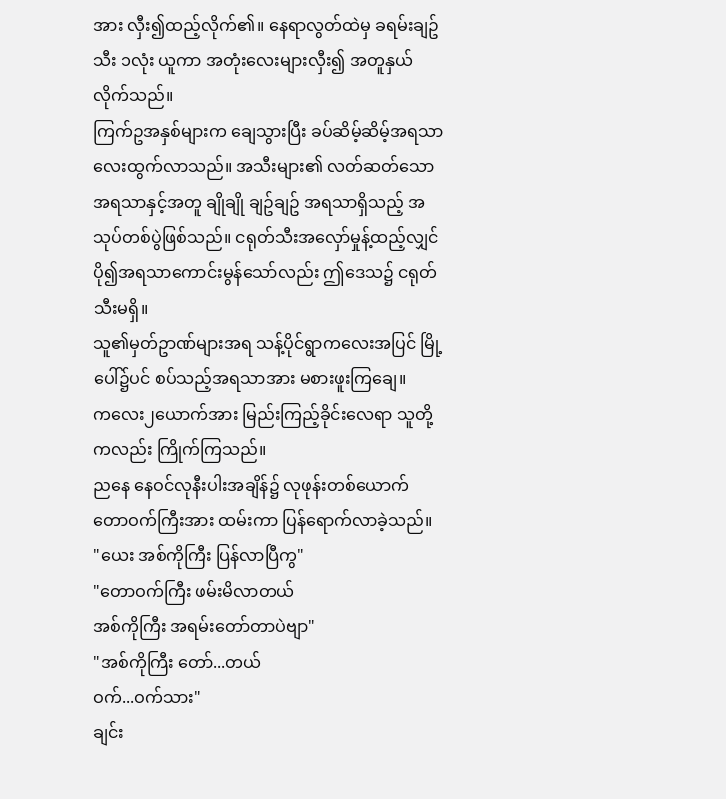အား လှီး၍ထည့်လိုက်၏။ နေရာလွတ်ထဲမှ ခရမ်းချဥ်သီး ၁လုံး ယူကာ အတုံးလေးများလှီး၍ အတူနှယ်လိုက်သည်။
ကြက်ဥအနှစ်များက ချေသွားပြီး ခပ်ဆိမ့်ဆိမ့်အရသာလေးထွက်လာသည်။ အသီးများ၏ လတ်ဆတ်သော အရသာနှင့်အတူ ချိုချို ချဥ်ချဥ် အရသာရှိသည့် အသုပ်တစ်ပွဲဖြစ်သည်။ ငရုတ်သီးအလှော်မှုန့်ထည့်လျှင် ပို၍အရသာကောင်းမွန်သော်လည်း ဤဒေသ၌ ငရုတ်သီးမရှိ။
သူ၏မှတ်ဥာဏ်များအရ သန့်ပိုင်ရွာကလေးအပြင် မြို့ပေါ်၌ပင် စပ်သည့်အရသာအား မစားဖူးကြချေ။
ကလေး၂ယောက်အား မြည်းကြည့်ခိုင်းလေရာ သူတို့ကလည်း ကြိုက်ကြသည်။
ညနေ နေဝင်လုနီးပါးအချိန်၌ လုဖုန်းတစ်ယောက် တောဝက်ကြီးအား ထမ်းကာ ပြန်ရောက်လာခဲ့သည်။
"ယေး အစ်ကိုကြီး ပြန်လာပြီကွ"
"တောဝက်ကြီး ဖမ်းမိလာတယ်
အစ်ကိုကြီး အရမ်းတော်တာပဲဗျာ"
"အစ်ကိုကြီး တော်...တယ်
ဝက်...ဝက်သား"
ချင်း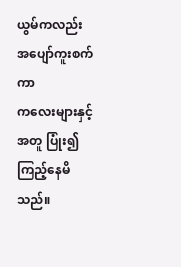ယွမ်ကလည်း အပျော်ကူးစက်ကာ
ကလေးများနှင့်အတူ ပြုံး၍ကြည့်နေမိသည်။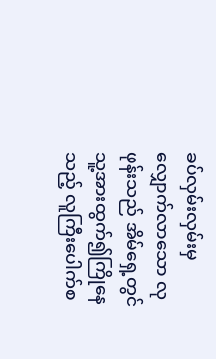ခပ်လှမ်းလှမ်းမှလျှောက်လာသော လုဖုန်းသည် အိမ်ရှေ့တွင် သူ့အားထွက်၍ကြိုနေသည့် လူကြီးပေါက်စ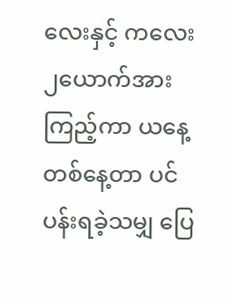လေးနှင့် ကလေး၂ယောက်အား ကြည့်ကာ ယနေ့တစ်နေ့တာ ပင်ပန်းရခဲ့သမျှ ပြေ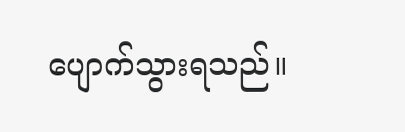ပျောက်သွားရသည်။